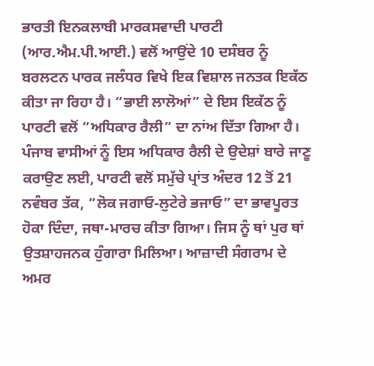ਭਾਰਤੀ ਇਨਕਲਾਬੀ ਮਾਰਕਸਵਾਦੀ ਪਾਰਟੀ (ਆਰ.ਐਮ.ਪੀ.ਆਈ.) ਵਲੋਂ ਆਉਂਦੇ 10 ਦਸੰਬਰ ਨੂੰ ਬਰਲਟਨ ਪਾਰਕ ਜਲੰਧਰ ਵਿਖੇ ਇਕ ਵਿਸ਼ਾਲ ਜਨਤਕ ਇਕੱਠ ਕੀਤਾ ਜਾ ਰਿਹਾ ਹੈ। ”ਭਾਈ ਲਾਲੋਆਂ” ਦੇ ਇਸ ਇਕੱਠ ਨੂੰ ਪਾਰਟੀ ਵਲੋਂ ”ਅਧਿਕਾਰ ਰੈਲੀ” ਦਾ ਨਾਂਅ ਦਿੱਤਾ ਗਿਆ ਹੈ। ਪੰਜਾਬ ਵਾਸੀਆਂ ਨੂੰ ਇਸ ਅਧਿਕਾਰ ਰੈਲੀ ਦੇ ਉਦੇਸ਼ਾਂ ਬਾਰੇ ਜਾਣੂ ਕਰਾਉਣ ਲਈ, ਪਾਰਟੀ ਵਲੋਂ ਸਮੁੱਚੇ ਪ੍ਰਾਂਤ ਅੰਦਰ 12 ਤੋਂ 21 ਨਵੰਬਰ ਤੱਕ, ”ਲੋਕ ਜਗਾਓ-ਲੁਟੇਰੇ ਭਜਾਓ” ਦਾ ਭਾਵਪੂਰਤ ਹੋਕਾ ਦਿੰਦਾ, ਜਥਾ-ਮਾਰਚ ਕੀਤਾ ਗਿਆ। ਜਿਸ ਨੂੰ ਥਾਂ ਪੁਰ ਥਾਂ ਉਤਸ਼ਾਹਜਨਕ ਹੁੰਗਾਰਾ ਮਿਲਿਆ। ਆਜ਼ਾਦੀ ਸੰਗਰਾਮ ਦੇ ਅਮਰ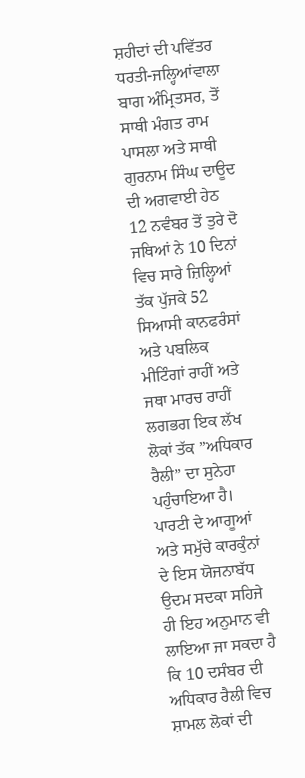ਸ਼ਹੀਦਾਂ ਦੀ ਪਵਿੱਤਰ ਧਰਤੀ-ਜਲ੍ਹਿਆਂਵਾਲਾ ਬਾਗ ਅੰਮ੍ਰਿਤਸਰ, ਤੋਂ ਸਾਥੀ ਮੰਗਤ ਰਾਮ ਪਾਸਲਾ ਅਤੇ ਸਾਥੀ ਗੁਰਨਾਮ ਸਿੰਘ ਦਾਊਦ ਦੀ ਅਗਵਾਈ ਹੇਠ 12 ਨਵੰਬਰ ਤੋਂ ਤੁਰੇ ਦੋ ਜਥਿਆਂ ਨੇ 10 ਦਿਨਾਂ ਵਿਚ ਸਾਰੇ ਜ਼ਿਲ੍ਹਿਆਂ ਤੱਕ ਪੁੱਜਕੇ 52 ਸਿਆਸੀ ਕਾਨਫਰੰਸਾਂ ਅਤੇ ਪਬਲਿਕ ਮੀਟਿੰਗਾਂ ਰਾਹੀਂ ਅਤੇ ਜਥਾ ਮਾਰਚ ਰਾਹੀਂ ਲਗਭਗ ਇਕ ਲੱਖ ਲੋਕਾਂ ਤੱਕ ”ਅਧਿਕਾਰ ਰੈਲੀ” ਦਾ ਸੁਨੇਹਾ ਪਹੁੰਚਾਇਆ ਹੈ। ਪਾਰਟੀ ਦੇ ਆਗੂਆਂ ਅਤੇ ਸਮੁੱਚੇ ਕਾਰਕੁੰਨਾਂ ਦੇ ਇਸ ਯੋਜਨਾਬੱਧ ਉਦਮ ਸਦਕਾ ਸਹਿਜੇ ਹੀ ਇਹ ਅਨੁਮਾਨ ਵੀ ਲਾਇਆ ਜਾ ਸਕਦਾ ਹੈ ਕਿ 10 ਦਸੰਬਰ ਦੀ ਅਧਿਕਾਰ ਰੈਲੀ ਵਿਚ ਸ਼ਾਮਲ ਲੋਕਾਂ ਦੀ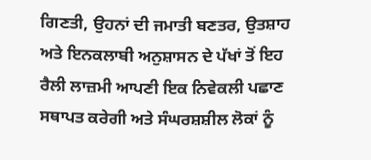ਗਿਣਤੀ, ਉਹਨਾਂ ਦੀ ਜਮਾਤੀ ਬਣਤਰ, ਉਤਸ਼ਾਹ ਅਤੇ ਇਨਕਲਾਬੀ ਅਨੁਸ਼ਾਸਨ ਦੇ ਪੱਖਾਂ ਤੋਂ ਇਹ ਰੈਲੀ ਲਾਜ਼ਮੀ ਆਪਣੀ ਇਕ ਨਿਵੇਕਲੀ ਪਛਾਣ ਸਥਾਪਤ ਕਰੇਗੀ ਅਤੇ ਸੰਘਰਸ਼ਸ਼ੀਲ ਲੋਕਾਂ ਨੂੰ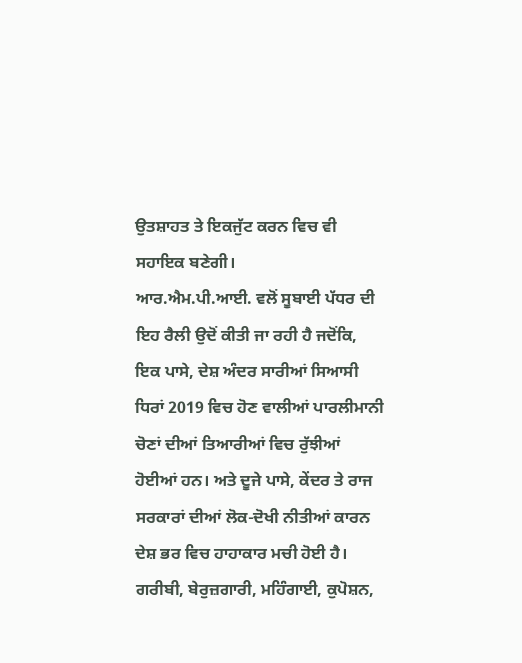ਉਤਸ਼ਾਹਤ ਤੇ ਇਕਜੁੱਟ ਕਰਨ ਵਿਚ ਵੀ ਸਹਾਇਕ ਬਣੇਗੀ।
ਆਰ.ਐਮ.ਪੀ.ਆਈ. ਵਲੋਂ ਸੂਬਾਈ ਪੱਧਰ ਦੀ ਇਹ ਰੈਲੀ ਉਦੋਂ ਕੀਤੀ ਜਾ ਰਹੀ ਹੈ ਜਦੋਂਕਿ, ਇਕ ਪਾਸੇ, ਦੇਸ਼ ਅੰਦਰ ਸਾਰੀਆਂ ਸਿਆਸੀ ਧਿਰਾਂ 2019 ਵਿਚ ਹੋਣ ਵਾਲੀਆਂ ਪਾਰਲੀਮਾਨੀ ਚੋਣਾਂ ਦੀਆਂ ਤਿਆਰੀਆਂ ਵਿਚ ਰੁੱਝੀਆਂ ਹੋਈਆਂ ਹਨ। ਅਤੇ ਦੂਜੇ ਪਾਸੇ, ਕੇਂਦਰ ਤੇ ਰਾਜ ਸਰਕਾਰਾਂ ਦੀਆਂ ਲੋਕ-ਦੋਖੀ ਨੀਤੀਆਂ ਕਾਰਨ ਦੇਸ਼ ਭਰ ਵਿਚ ਹਾਹਾਕਾਰ ਮਚੀ ਹੋਈ ਹੈ। ਗਰੀਬੀ, ਬੇਰੁਜ਼ਗਾਰੀ, ਮਹਿੰਗਾਈ, ਕੁਪੋਸ਼ਨ,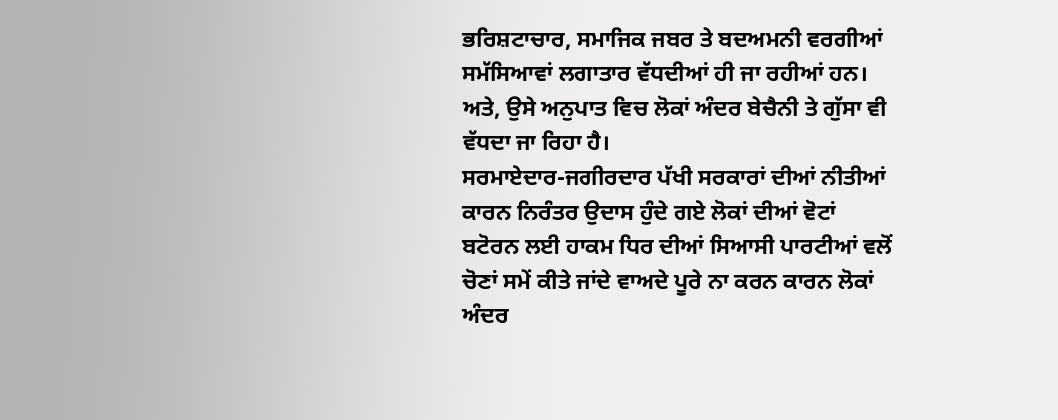ਭਰਿਸ਼ਟਾਚਾਰ, ਸਮਾਜਿਕ ਜਬਰ ਤੇ ਬਦਅਮਨੀ ਵਰਗੀਆਂ ਸਮੱਸਿਆਵਾਂ ਲਗਾਤਾਰ ਵੱਧਦੀਆਂ ਹੀ ਜਾ ਰਹੀਆਂ ਹਨ। ਅਤੇ, ਉਸੇ ਅਨੁਪਾਤ ਵਿਚ ਲੋਕਾਂ ਅੰਦਰ ਬੇਚੈਨੀ ਤੇ ਗੁੱਸਾ ਵੀ ਵੱਧਦਾ ਜਾ ਰਿਹਾ ਹੈ।
ਸਰਮਾਏਦਾਰ-ਜਗੀਰਦਾਰ ਪੱਖੀ ਸਰਕਾਰਾਂ ਦੀਆਂ ਨੀਤੀਆਂ ਕਾਰਨ ਨਿਰੰਤਰ ਉਦਾਸ ਹੁੰਦੇ ਗਏ ਲੋਕਾਂ ਦੀਆਂ ਵੋਟਾਂ ਬਟੋਰਨ ਲਈ ਹਾਕਮ ਧਿਰ ਦੀਆਂ ਸਿਆਸੀ ਪਾਰਟੀਆਂ ਵਲੋਂ ਚੋਣਾਂ ਸਮੇਂ ਕੀਤੇ ਜਾਂਦੇ ਵਾਅਦੇ ਪੂਰੇ ਨਾ ਕਰਨ ਕਾਰਨ ਲੋਕਾਂ ਅੰਦਰ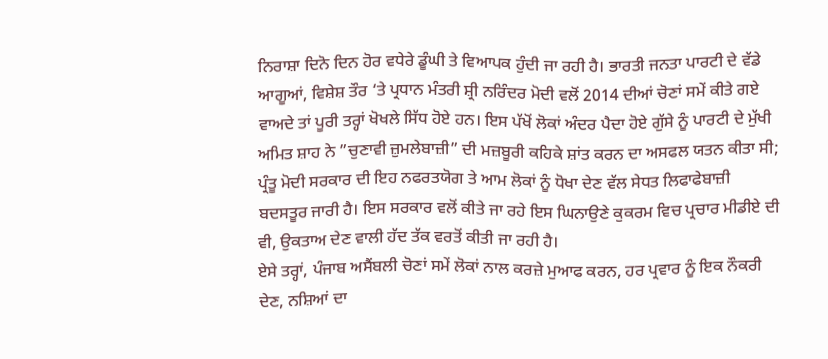ਨਿਰਾਸ਼ਾ ਦਿਨੋ ਦਿਨ ਹੋਰ ਵਧੇਰੇ ਡੂੰਘੀ ਤੇ ਵਿਆਪਕ ਹੁੰਦੀ ਜਾ ਰਹੀ ਹੈ। ਭਾਰਤੀ ਜਨਤਾ ਪਾਰਟੀ ਦੇ ਵੱਡੇ ਆਗੂਆਂ, ਵਿਸ਼ੇਸ਼ ਤੌਰ ‘ਤੇ ਪ੍ਰਧਾਨ ਮੰਤਰੀ ਸ਼੍ਰੀ ਨਰਿੰਦਰ ਮੋਦੀ ਵਲੋਂ 2014 ਦੀਆਂ ਚੋਣਾਂ ਸਮੇਂ ਕੀਤੇ ਗਏ ਵਾਅਦੇ ਤਾਂ ਪੂਰੀ ਤਰ੍ਹਾਂ ਖੋਖਲੇ ਸਿੱਧ ਹੋਏ ਹਨ। ਇਸ ਪੱਖੋਂ ਲੋਕਾਂ ਅੰਦਰ ਪੈਦਾ ਹੋਏ ਗੁੱਸੇ ਨੂੰ ਪਾਰਟੀ ਦੇ ਮੁੱਖੀ ਅਮਿਤ ਸ਼ਾਹ ਨੇ ”ਚੁਣਾਵੀ ਜ਼ੁਮਲੇਬਾਜ਼ੀ” ਦੀ ਮਜ਼ਬੂਰੀ ਕਹਿਕੇ ਸ਼ਾਂਤ ਕਰਨ ਦਾ ਅਸਫਲ ਯਤਨ ਕੀਤਾ ਸੀ; ਪ੍ਰੰਤੂ ਮੋਦੀ ਸਰਕਾਰ ਦੀ ਇਹ ਨਫਰਤਯੋਗ ਤੇ ਆਮ ਲੋਕਾਂ ਨੂੰ ਧੋਖਾ ਦੇਣ ਵੱਲ ਸੇਧਤ ਲਿਫਾਫੇਬਾਜ਼ੀ ਬਦਸਤੂਰ ਜਾਰੀ ਹੈ। ਇਸ ਸਰਕਾਰ ਵਲੋਂ ਕੀਤੇ ਜਾ ਰਹੇ ਇਸ ਘਿਨਾਉਣੇ ਕੁਕਰਮ ਵਿਚ ਪ੍ਰਚਾਰ ਮੀਡੀਏ ਦੀ ਵੀ, ਉਕਤਾਅ ਦੇਣ ਵਾਲੀ ਹੱਦ ਤੱਕ ਵਰਤੋਂ ਕੀਤੀ ਜਾ ਰਹੀ ਹੈ।
ਏਸੇ ਤਰ੍ਹਾਂ, ਪੰਜਾਬ ਅਸੈਂਬਲੀ ਚੋਣਾਂ ਸਮੇਂ ਲੋਕਾਂ ਨਾਲ ਕਰਜ਼ੇ ਮੁਆਫ ਕਰਨ, ਹਰ ਪ੍ਰਵਾਰ ਨੂੰ ਇਕ ਨੌਕਰੀ ਦੇਣ, ਨਸ਼ਿਆਂ ਦਾ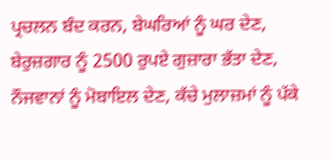ਪ੍ਰਚਲਨ ਬੰਦ ਕਰਨ, ਬੇਘਰਿਆਂ ਨੂੰ ਘਰ ਦੇਣ, ਬੇਰੁਜ਼ਗਾਰ ਨੂੰ 2500 ਰੁਪਏ ਗੁਜ਼ਾਰਾ ਭੱਤਾ ਦੇਣ, ਨੌਜਵਾਨਾਂ ਨੂੰ ਮੋਬਾਇਲ ਦੇਣ, ਕੱਚੇ ਮੁਲਾਜ਼ਮਾਂ ਨੂੰ ਪੱਕੇ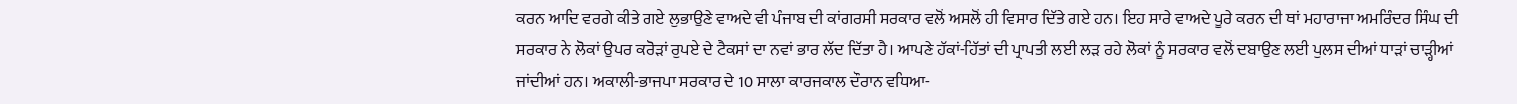ਕਰਨ ਆਦਿ ਵਰਗੇ ਕੀਤੇ ਗਏ ਲੁਭਾਉਣੇ ਵਾਅਦੇ ਵੀ ਪੰਜਾਬ ਦੀ ਕਾਂਗਰਸੀ ਸਰਕਾਰ ਵਲੋਂ ਅਸਲੋਂ ਹੀ ਵਿਸਾਰ ਦਿੱਤੇ ਗਏ ਹਨ। ਇਹ ਸਾਰੇ ਵਾਅਦੇ ਪੂਰੇ ਕਰਨ ਦੀ ਥਾਂ ਮਹਾਰਾਜਾ ਅਮਰਿੰਦਰ ਸਿੰਘ ਦੀ ਸਰਕਾਰ ਨੇ ਲੋਕਾਂ ਉਪਰ ਕਰੋੜਾਂ ਰੁਪਏ ਦੇ ਟੈਕਸਾਂ ਦਾ ਨਵਾਂ ਭਾਰ ਲੱਦ ਦਿੱਤਾ ਹੈ। ਆਪਣੇ ਹੱਕਾਂ-ਹਿੱਤਾਂ ਦੀ ਪ੍ਰਾਪਤੀ ਲਈ ਲੜ ਰਹੇ ਲੋਕਾਂ ਨੂੰ ਸਰਕਾਰ ਵਲੋਂ ਦਬਾਉਣ ਲਈ ਪੁਲਸ ਦੀਆਂ ਧਾੜਾਂ ਚਾੜ੍ਹੀਆਂ ਜਾਂਦੀਆਂ ਹਨ। ਅਕਾਲੀ-ਭਾਜਪਾ ਸਰਕਾਰ ਦੇ 10 ਸਾਲਾ ਕਾਰਜਕਾਲ ਦੌਰਾਨ ਵਧਿਆ-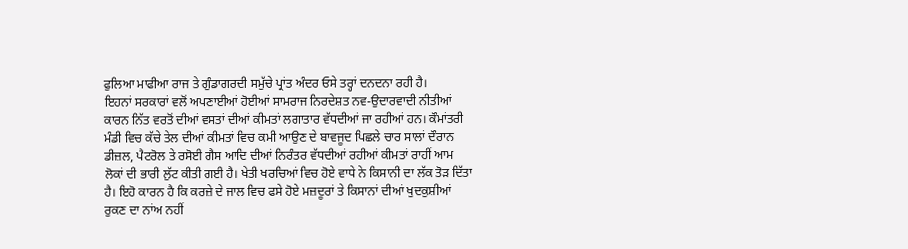ਫੁਲਿਆ ਮਾਫੀਆ ਰਾਜ ਤੇ ਗੁੰਡਾਗਰਦੀ ਸਮੁੱਚੇ ਪ੍ਰਾਂਤ ਅੰਦਰ ਓਸੇ ਤਰ੍ਹਾਂ ਦਨਦਨਾ ਰਹੀ ਹੈ।
ਇਹਨਾਂ ਸਰਕਾਰਾਂ ਵਲੋਂ ਅਪਣਾਈਆਂ ਹੋਈਆਂ ਸਾਮਰਾਜ ਨਿਰਦੇਸ਼ਤ ਨਵ-ਉਦਾਰਵਾਦੀ ਨੀਤੀਆਂ ਕਾਰਨ ਨਿੱਤ ਵਰਤੋਂ ਦੀਆਂ ਵਸਤਾਂ ਦੀਆਂ ਕੀਮਤਾਂ ਲਗਾਤਾਰ ਵੱਧਦੀਆਂ ਜਾ ਰਹੀਆਂ ਹਨ। ਕੌਮਾਂਤਰੀ ਮੰਡੀ ਵਿਚ ਕੱਚੇ ਤੇਲ ਦੀਆਂ ਕੀਮਤਾਂ ਵਿਚ ਕਮੀ ਆਉਣ ਦੇ ਬਾਵਜੂਦ ਪਿਛਲੇ ਚਾਰ ਸਾਲਾਂ ਦੌਰਾਨ ਡੀਜ਼ਲ, ਪੈਟਰੋਲ ਤੇ ਰਸੋਈ ਗੈਸ ਆਦਿ ਦੀਆਂ ਨਿਰੰਤਰ ਵੱਧਦੀਆਂ ਰਹੀਆਂ ਕੀਮਤਾਂ ਰਾਹੀਂ ਆਮ ਲੋਕਾਂ ਦੀ ਭਾਰੀ ਲੁੱਟ ਕੀਤੀ ਗਈ ਹੈ। ਖੇਤੀ ਖਰਚਿਆਂ ਵਿਚ ਹੋਏ ਵਾਧੇ ਨੇ ਕਿਸਾਨੀ ਦਾ ਲੱਕ ਤੋੜ ਦਿੱਤਾ ਹੈ। ਇਹੋ ਕਾਰਨ ਹੈ ਕਿ ਕਰਜ਼ੇ ਦੇ ਜਾਲ ਵਿਚ ਫਸੇ ਹੋਏ ਮਜ਼ਦੂਰਾਂ ਤੇ ਕਿਸਾਨਾਂ ਦੀਆਂ ਖੁਦਕੁਸ਼ੀਆਂ ਰੁਕਣ ਦਾ ਨਾਂਅ ਨਹੀਂ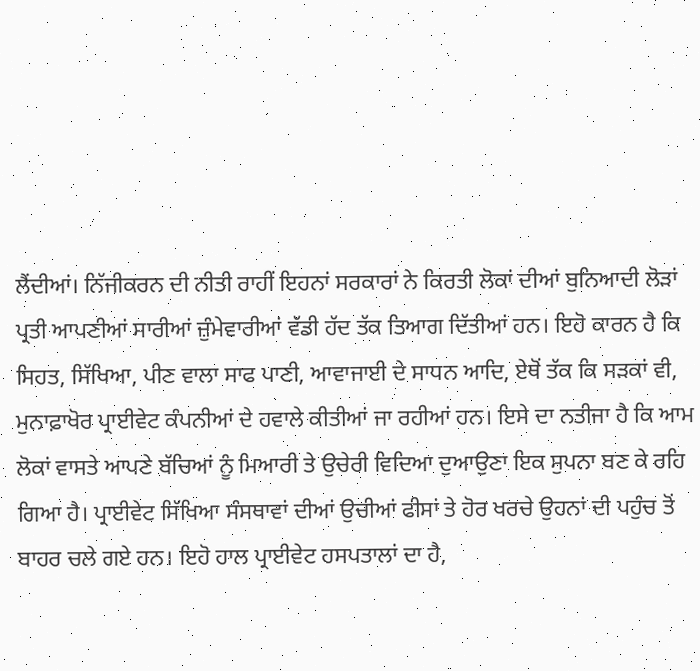ਲੈਂਦੀਆਂ। ਨਿੱਜੀਕਰਨ ਦੀ ਨੀਤੀ ਰਾਹੀਂ ਇਹਨਾਂ ਸਰਕਾਰਾਂ ਨੇ ਕਿਰਤੀ ਲੋਕਾਂ ਦੀਆਂ ਬੁਨਿਆਦੀ ਲੋੜਾਂ ਪ੍ਰਤੀ ਆਪਣੀਆਂ ਸਾਰੀਆਂ ਜ਼ੁੰਮੇਵਾਰੀਆਂ ਵੱਡੀ ਹੱਦ ਤੱਕ ਤਿਆਗ ਦਿੱਤੀਆਂ ਹਨ। ਇਹੋ ਕਾਰਨ ਹੈ ਕਿ ਸਿਹਤ, ਸਿੱਖਿਆ, ਪੀਣ ਵਾਲਾ ਸਾਫ ਪਾਣੀ, ਆਵਾਜਾਈ ਦੇ ਸਾਧਨ ਆਦਿ, ਏਥੋਂ ਤੱਕ ਕਿ ਸੜਕਾਂ ਵੀ, ਮੁਨਾਫ਼ਾਖੋਰ ਪ੍ਰਾਈਵੇਟ ਕੰਪਨੀਆਂ ਦੇ ਹਵਾਲੇ ਕੀਤੀਆਂ ਜਾ ਰਹੀਆਂ ਹਨ। ਇਸੇ ਦਾ ਨਤੀਜਾ ਹੈ ਕਿ ਆਮ ਲੋਕਾਂ ਵਾਸਤੇ ਆਪਣੇ ਬੱਚਿਆਂ ਨੂੰ ਮਿਆਰੀ ਤੇ ਉਚੇਰੀ ਵਿਦਿਆ ਦੁਆਉਣਾ ਇਕ ਸੁਪਨਾ ਬਣ ਕੇ ਰਹਿ ਗਿਆ ਹੈ। ਪ੍ਰਾਈਵੇਟ ਸਿੱਖਿਆ ਸੰਸਥਾਵਾਂ ਦੀਆਂ ਉਚੀਆਂ ਫੀਸਾਂ ਤੇ ਹੋਰ ਖਰਚੇ ਉਹਨਾਂ ਦੀ ਪਹੁੰਚ ਤੋਂ ਬਾਹਰ ਚਲੇ ਗਏ ਹਨ। ਇਹੋ ਹਾਲ ਪ੍ਰਾਈਵੇਟ ਹਸਪਤਾਲਾਂ ਦਾ ਹੈ,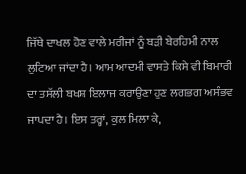ਜਿੱਥੇ ਦਾਖਲ ਹੋਣ ਵਾਲੇ ਮਰੀਜਾਂ ਨੂੰ ਬੜੀ ਬੇਰਹਿਮੀ ਨਾਲ ਲੁਟਿਆ ਜਾਂਦਾ ਹੈ। ਆਮ ਆਦਮੀ ਵਾਸਤੇ ਕਿਸੇ ਵੀ ਬਿਮਾਰੀ ਦਾ ਤਸੱਲੀ ਬਖਸ਼ ਇਲਾਜ ਕਰਾਉਣਾ ਹੁਣ ਲਗਭਗ ਅਸੰਭਵ ਜਾਪਦਾ ਹੈ। ਇਸ ਤਰ੍ਹਾਂ, ਕੁਲ ਮਿਲਾ ਕੇ,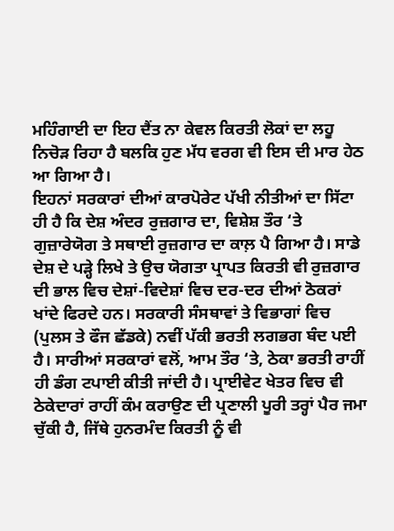ਮਹਿੰਗਾਈ ਦਾ ਇਹ ਦੈਂਤ ਨਾ ਕੇਵਲ ਕਿਰਤੀ ਲੋਕਾਂ ਦਾ ਲਹੂ ਨਿਚੋੜ ਰਿਹਾ ਹੈ ਬਲਕਿ ਹੁਣ ਮੱਧ ਵਰਗ ਵੀ ਇਸ ਦੀ ਮਾਰ ਹੇਠ ਆ ਗਿਆ ਹੈ।
ਇਹਨਾਂ ਸਰਕਾਰਾਂ ਦੀਆਂ ਕਾਰਪੋਰੇਟ ਪੱਖੀ ਨੀਤੀਆਂ ਦਾ ਸਿੱਟਾ ਹੀ ਹੈ ਕਿ ਦੇਸ਼ ਅੰਦਰ ਰੁਜ਼ਗਾਰ ਦਾ, ਵਿਸ਼ੇਸ਼ ਤੌਰ ‘ਤੇ ਗੁਜ਼ਾਰੇਯੋਗ ਤੇ ਸਥਾਈ ਰੁਜ਼ਗਾਰ ਦਾ ਕਾਲ਼ ਪੈ ਗਿਆ ਹੈ। ਸਾਡੇ ਦੇਸ਼ ਦੇ ਪੜ੍ਹੇ ਲਿਖੇ ਤੇ ਉਚ ਯੋਗਤਾ ਪ੍ਰਾਪਤ ਕਿਰਤੀ ਵੀ ਰੁਜ਼ਗਾਰ ਦੀ ਭਾਲ ਵਿਚ ਦੇਸ਼ਾਂ-ਵਿਦੇਸ਼ਾਂ ਵਿਚ ਦਰ-ਦਰ ਦੀਆਂ ਠੋਕਰਾਂ ਖਾਂਦੇ ਫਿਰਦੇ ਹਨ। ਸਰਕਾਰੀ ਸੰਸਥਾਵਾਂ ਤੇ ਵਿਭਾਗਾਂ ਵਿਚ (ਪੁਲਸ ਤੇ ਫੌਜ ਛੱਡਕੇ) ਨਵੀਂ ਪੱਕੀ ਭਰਤੀ ਲਗਭਗ ਬੰਦ ਪਈ ਹੈ। ਸਾਰੀਆਂ ਸਰਕਾਰਾਂ ਵਲੋਂ, ਆਮ ਤੌਰ ‘ਤੇ, ਠੇਕਾ ਭਰਤੀ ਰਾਹੀਂ ਹੀ ਡੰਗ ਟਪਾਈ ਕੀਤੀ ਜਾਂਦੀ ਹੈ। ਪ੍ਰਾਈਵੇਟ ਖੇਤਰ ਵਿਚ ਵੀ ਠੇਕੇਦਾਰਾਂ ਰਾਹੀਂ ਕੰਮ ਕਰਾਉਣ ਦੀ ਪ੍ਰਣਾਲੀ ਪੂਰੀ ਤਰ੍ਹਾਂ ਪੈਰ ਜਮਾ ਚੁੱਕੀ ਹੈ, ਜਿੱਥੇ ਹੁਨਰਮੰਦ ਕਿਰਤੀ ਨੂੰ ਵੀ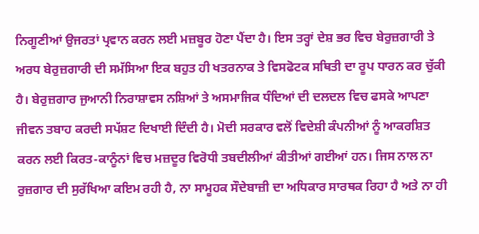ਨਿਗੂਣੀਆਂ ਉਜਰਤਾਂ ਪ੍ਰਵਾਨ ਕਰਨ ਲਈ ਮਜ਼ਬੂਰ ਹੋਣਾ ਪੈਂਦਾ ਹੈ। ਇਸ ਤਰ੍ਹਾਂ ਦੇਸ਼ ਭਰ ਵਿਚ ਬੇਰੁਜ਼ਗਾਰੀ ਤੇ ਅਰਧ ਬੇਰੁਜ਼ਗਾਰੀ ਦੀ ਸਮੱਸਿਆ ਇਕ ਬਹੁਤ ਹੀ ਖਤਰਨਾਕ ਤੇ ਵਿਸਫੋਟਕ ਸਥਿਤੀ ਦਾ ਰੂਪ ਧਾਰਨ ਕਰ ਚੁੱਕੀ ਹੈ। ਬੇਰੁਜ਼ਗਾਰ ਜੁਆਨੀ ਨਿਰਾਸ਼ਾਵਸ ਨਸ਼ਿਆਂ ਤੇ ਅਸਮਾਜਿਕ ਧੰਦਿਆਂ ਦੀ ਦਲਦਲ ਵਿਚ ਫਸਕੇ ਆਪਣਾ ਜੀਵਨ ਤਬਾਹ ਕਰਦੀ ਸਪੱਸ਼ਟ ਦਿਖਾਈ ਦਿੰਦੀ ਹੈ। ਮੋਦੀ ਸਰਕਾਰ ਵਲੋਂ ਵਿਦੇਸ਼ੀ ਕੰਪਨੀਆਂ ਨੂੰ ਆਕਰਸ਼ਿਤ ਕਰਨ ਲਈ ਕਿਰਤ-ਕਾਨੂੰਨਾਂ ਵਿਚ ਮਜ਼ਦੂਰ ਵਿਰੋਧੀ ਤਬਦੀਲੀਆਂ ਕੀਤੀਆਂ ਗਈਆਂ ਹਨ। ਜਿਸ ਨਾਲ ਨਾ ਰੁਜ਼ਗਾਰ ਦੀ ਸੁਰੱਖਿਆ ਕਇਮ ਰਹੀ ਹੈ, ਨਾ ਸਾਮੂਹਕ ਸੌਦੇਬਾਜ਼ੀ ਦਾ ਅਧਿਕਾਰ ਸਾਰਥਕ ਰਿਹਾ ਹੈ ਅਤੇ ਨਾ ਹੀ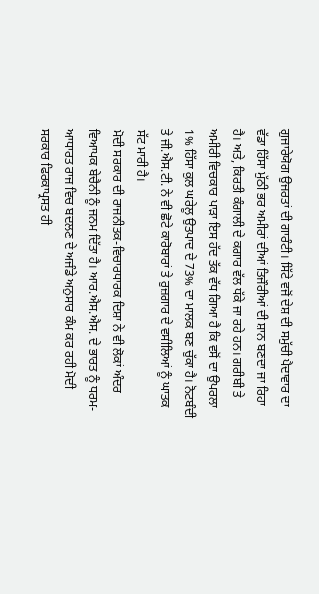ਗੁਜਾਰੇਯੋਗ ਉਜਰਤਾਂ ਦੀ ਗਾਰੰਟੀ। ਸਿੱਟੇ ਵਜੋਂ ਦੇਸ਼ ਦੀ ਸਮੁੱਚੀ ਪੈਦਾਵਾਰ ਦਾ ਵੱਡਾ ਹਿੱਸਾ ਮੁੱਠੀ ਭਰ ਅਮੀਰਾਂ ਦੀਆਂ ਤਿਜੌਰੀਆਂ ਦੀ ਸ਼ਾਨ ਬਣਦਾ ਜਾ ਰਿਹਾ ਹੈ। ਅਤੇ, ਕਿਰਤੀ ਕੰਗਾਲੀ ਦੇ ਕਗਾਰ ਵੱਲ ਧੱਕੇ ਜਾ ਰਹੇ ਹਨ। ਗਰੀਬੀ ਤੇ ਅਮੀਰੀ ਵਿਚਕਾਰ ਪਾੜਾ ਇਸ ਹੱਦ ਤੱਕ ਵੱਧ ਗਿਆ ਹੈ ਕਿ ਵਸੋਂ ਦਾ ਉਪਰਲਾ 1% ਹਿੱਸਾ ਕੁਲ ਘਰੇਲੂ ਉਤਪਾਦ ਦੇ 73% ਦਾ ਮਾਲਕ ਬਣ ਚੁੱਕਾ ਹੈ। ਨੋਟਬੰਦੀ ਤੇ ਜੀ.ਐਸ.ਟੀ. ਨੇ ਵੀ ਛੋਟੇ ਕਾਰੋਬਾਰਾਂ ਤੇ ਰੁਜ਼ਗਾਰ ਦੇ ਵਸੀਲਿਆਂ ਨੂੰ ਘਾਤਕ ਸੱਟ ਮਾਰੀ ਹੈ।
ਮੋਦੀ ਸਰਕਾਰ ਦੀ ਰਾਜਨੀਤਕ-ਵਿਚਾਰਧਾਰਕ ਦਿਸ਼ਾ ਨੇ ਵੀ ਲੋਕਾਂ ਅੰਦਰ ਵਿਆਪਕ ਬੇਚੈਨੀ ਨੂੰ ਜਨਮ ਦਿੱਤਾ ਹੈ। ਆਰ.ਐਸ.ਐਸ. ਦੇ ਭਾਰਤ ਨੂੰ ਧਰਮ-ਆਧਾਰਤ ਰਾਜ ਵਿਚ ਬਦਲਣ ਦੇ ਅਜੰਡੇ ਅਨੁਸਾਰ ਕੰਮ ਕਰ ਰਹੀ ਮੋਦੀ ਸਰਕਾਰ ਫਿਰਕਾਪ੍ਰਸਤ ਹੀ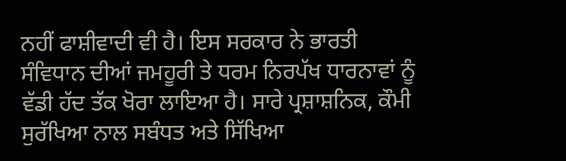ਨਹੀਂ ਫਾਸ਼ੀਵਾਦੀ ਵੀ ਹੈ। ਇਸ ਸਰਕਾਰ ਨੇ ਭਾਰਤੀ ਸੰਵਿਧਾਨ ਦੀਆਂ ਜਮਹੂਰੀ ਤੇ ਧਰਮ ਨਿਰਪੱਖ ਧਾਰਨਾਵਾਂ ਨੂੰ ਵੱਡੀ ਹੱਦ ਤੱਕ ਖੋਰਾ ਲਾਇਆ ਹੈ। ਸਾਰੇ ਪ੍ਰਸ਼ਾਸ਼ਨਿਕ, ਕੌਮੀ ਸੁਰੱਖਿਆ ਨਾਲ ਸਬੰਧਤ ਅਤੇ ਸਿੱਖਿਆ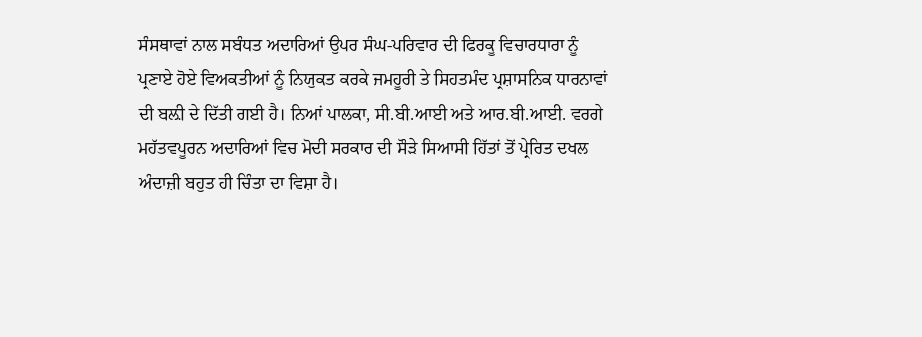ਸੰਸਥਾਵਾਂ ਨਾਲ ਸਬੰਧਤ ਅਦਾਰਿਆਂ ਉਪਰ ਸੰਘ-ਪਰਿਵਾਰ ਦੀ ਫਿਰਕੂ ਵਿਚਾਰਧਾਰਾ ਨੂੰ ਪ੍ਰਣਾਏ ਹੋਏ ਵਿਅਕਤੀਆਂ ਨੂੰ ਨਿਯੁਕਤ ਕਰਕੇ ਜਮਹੂਰੀ ਤੇ ਸਿਹਤਮੰਦ ਪ੍ਰਸ਼ਾਸਨਿਕ ਧਾਰਨਾਵਾਂ ਦੀ ਬਲ਼ੀ ਦੇ ਦਿੱਤੀ ਗਈ ਹੈ। ਨਿਆਂ ਪਾਲਕਾ, ਸੀ.ਬੀ.ਆਈ ਅਤੇ ਆਰ.ਬੀ.ਆਈ. ਵਰਗੇ ਮਹੱਤਵਪੂਰਨ ਅਦਾਰਿਆਂ ਵਿਚ ਮੋਦੀ ਸਰਕਾਰ ਦੀ ਸੌੜੇ ਸਿਆਸੀ ਹਿੱਤਾਂ ਤੋਂ ਪ੍ਰੇਰਿਤ ਦਖਲ ਅੰਦਾਜ਼ੀ ਬਹੁਤ ਹੀ ਚਿੰਤਾ ਦਾ ਵਿਸ਼ਾ ਹੈ।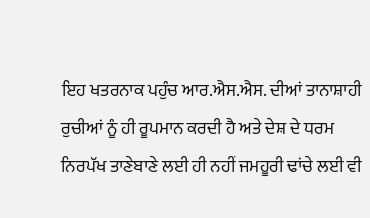ਇਹ ਖਤਰਨਾਕ ਪਹੁੰਚ ਆਰ.ਐਸ.ਐਸ. ਦੀਆਂ ਤਾਨਾਸ਼ਾਹੀ ਰੁਚੀਆਂ ਨੂੰ ਹੀ ਰੂਪਮਾਨ ਕਰਦੀ ਹੈ ਅਤੇ ਦੇਸ਼ ਦੇ ਧਰਮ ਨਿਰਪੱਖ ਤਾਣੇਬਾਣੇ ਲਈ ਹੀ ਨਹੀਂ ਜਮਹੂਰੀ ਢਾਂਚੇ ਲਈ ਵੀ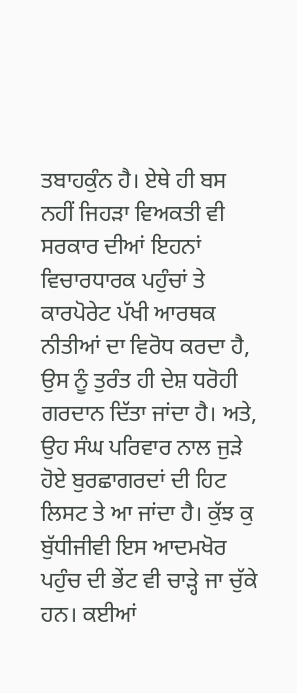ਤਬਾਹਕੁੰਨ ਹੈ। ਏਥੇ ਹੀ ਬਸ ਨਹੀਂ ਜਿਹੜਾ ਵਿਅਕਤੀ ਵੀ ਸਰਕਾਰ ਦੀਆਂ ਇਹਨਾਂ ਵਿਚਾਰਧਾਰਕ ਪਹੁੰਚਾਂ ਤੇ ਕਾਰਪੋਰੇਟ ਪੱਖੀ ਆਰਥਕ ਨੀਤੀਆਂ ਦਾ ਵਿਰੋਧ ਕਰਦਾ ਹੈ, ਉਸ ਨੂੰ ਤੁਰੰਤ ਹੀ ਦੇਸ਼ ਧਰੋਹੀ ਗਰਦਾਨ ਦਿੱਤਾ ਜਾਂਦਾ ਹੈ। ਅਤੇ, ਉਹ ਸੰਘ ਪਰਿਵਾਰ ਨਾਲ ਜੁੜੇ ਹੋਏ ਬੁਰਛਾਗਰਦਾਂ ਦੀ ਹਿਟ ਲਿਸਟ ਤੇ ਆ ਜਾਂਦਾ ਹੈ। ਕੁੱਝ ਕੁ ਬੁੱਧੀਜੀਵੀ ਇਸ ਆਦਮਖੋਰ ਪਹੁੰਚ ਦੀ ਭੇਂਟ ਵੀ ਚਾੜ੍ਹੇ ਜਾ ਚੁੱਕੇ ਹਨ। ਕਈਆਂ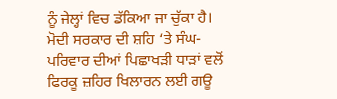ਨੂੰ ਜੇਲ੍ਹਾਂ ਵਿਚ ਡੱਕਿਆ ਜਾ ਚੁੱਕਾ ਹੈ। ਮੋਦੀ ਸਰਕਾਰ ਦੀ ਸ਼ਹਿ ‘ਤੇ ਸੰਘ-ਪਰਿਵਾਰ ਦੀਆਂ ਪਿਛਾਖੜੀ ਧਾੜਾਂ ਵਲੋਂ ਫਿਰਕੂ ਜ਼ਹਿਰ ਖਿਲਾਰਨ ਲਈ ਗਊ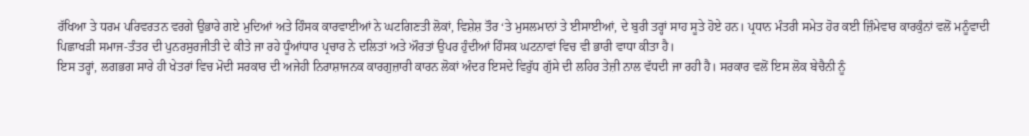ਰੱਖਿਆ ਤੇ ਧਰਮ ਪਰਿਵਰਤਨ ਵਰਗੇ ਉਭਾਰੇ ਗਏ ਮੁਦਿਆਂ ਅਤੇ ਹਿੰਸਕ ਕਾਰਵਾਈਆਂ ਨੇ ਘਟਗਿਣਤੀ ਲੋਕਾਂ, ਵਿਸ਼ੇਸ਼ ਤੌਰ ‘ਤੇ ਮੁਸਲਮਾਨਾਂ ਤੇ ਈਸਾਈਆਂ, ਦੇ ਬੁਰੀ ਤਰ੍ਹਾਂ ਸਾਹ ਸੂਤੇ ਹੋਏ ਹਨ। ਪ੍ਰਧਾਨ ਮੰਤਰੀ ਸਮੇਤ ਹੋਰ ਕਈ ਜ਼ਿੰਮੇਵਾਰ ਕਾਰਕੁੰਨਾਂ ਵਲੋਂ ਮਨੂੰਵਾਦੀ ਪਿਛਾਖੜੀ ਸਮਾਜ-ਤੰਤਰ ਦੀ ਪੁਨਰਸੁਰਜੀਤੀ ਦੇ ਕੀਤੇ ਜਾ ਰਹੇ ਧੂੰਆਂਧਾਰ ਪ੍ਰਚਾਰ ਨੇ ਦਲਿਤਾਂ ਅਤੇ ਔਰਤਾਂ ਉਪਰ ਹੁੰਦੀਆਂ ਹਿੰਸਕ ਘਟਨਾਵਾਂ ਵਿਚ ਵੀ ਭਾਰੀ ਵਾਧਾ ਕੀਤਾ ਹੈ।
ਇਸ ਤਰ੍ਹਾਂ, ਲਗਭਗ ਸਾਰੇ ਹੀ ਖੇਤਰਾਂ ਵਿਚ ਮੋਦੀ ਸਰਕਾਰ ਦੀ ਅਜੇਹੀ ਨਿਰਾਸ਼ਾਜਨਕ ਕਾਰਗੁਜ਼ਾਰੀ ਕਾਰਨ ਲੋਕਾਂ ਅੰਦਰ ਇਸਦੇ ਵਿਰੁੱਧ ਗੁੱਸੇ ਦੀ ਲਹਿਰ ਤੇਜ਼ੀ ਨਾਲ ਵੱਧਦੀ ਜਾ ਰਹੀ ਹੈ। ਸਰਕਾਰ ਵਲੋਂ ਇਸ ਲੋਕ ਬੇਚੈਨੀ ਨੂੰ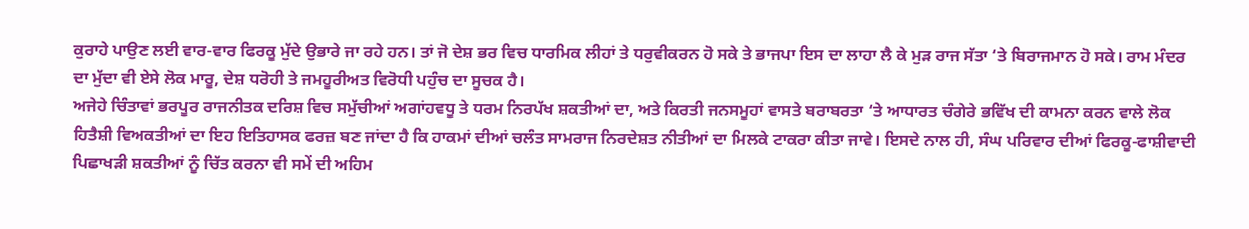ਕੁਰਾਹੇ ਪਾਉਣ ਲਈ ਵਾਰ-ਵਾਰ ਫਿਰਕੂ ਮੁੱਦੇ ਉਭਾਰੇ ਜਾ ਰਹੇ ਹਨ। ਤਾਂ ਜੋ ਦੇਸ਼ ਭਰ ਵਿਚ ਧਾਰਮਿਕ ਲੀਹਾਂ ਤੇ ਧਰੁਵੀਕਰਨ ਹੋ ਸਕੇ ਤੇ ਭਾਜਪਾ ਇਸ ਦਾ ਲਾਹਾ ਲੈ ਕੇ ਮੁੜ ਰਾਜ ਸੱਤਾ ‘ਤੇ ਬਿਰਾਜਮਾਨ ਹੋ ਸਕੇ। ਰਾਮ ਮੰਦਰ ਦਾ ਮੁੱਦਾ ਵੀ ਏਸੇ ਲੋਕ ਮਾਰੂ, ਦੇਸ਼ ਧਰੋਹੀ ਤੇ ਜਮਹੂਰੀਅਤ ਵਿਰੋਧੀ ਪਹੁੰਚ ਦਾ ਸੂਚਕ ਹੈ।
ਅਜੇਹੇ ਚਿੰਤਾਵਾਂ ਭਰਪੂਰ ਰਾਜਨੀਤਕ ਦਰਿਸ਼ ਵਿਚ ਸਮੁੱਚੀਆਂ ਅਗਾਂਹਵਧੂ ਤੇ ਧਰਮ ਨਿਰਪੱਖ ਸ਼ਕਤੀਆਂ ਦਾ, ਅਤੇ ਕਿਰਤੀ ਜਨਸਮੂਹਾਂ ਵਾਸਤੇ ਬਰਾਬਰਤਾ ‘ਤੇ ਆਧਾਰਤ ਚੰਗੇਰੇ ਭਵਿੱਖ ਦੀ ਕਾਮਨਾ ਕਰਨ ਵਾਲੇ ਲੋਕ ਹਿਤੈਸ਼ੀ ਵਿਅਕਤੀਆਂ ਦਾ ਇਹ ਇਤਿਹਾਸਕ ਫਰਜ਼ ਬਣ ਜਾਂਦਾ ਹੈ ਕਿ ਹਾਕਮਾਂ ਦੀਆਂ ਚਲੰਤ ਸਾਮਰਾਜ ਨਿਰਦੇਸ਼ਤ ਨੀਤੀਆਂ ਦਾ ਮਿਲਕੇ ਟਾਕਰਾ ਕੀਤਾ ਜਾਵੇ। ਇਸਦੇ ਨਾਲ ਹੀ, ਸੰਘ ਪਰਿਵਾਰ ਦੀਆਂ ਫਿਰਕੂ-ਫਾਸ਼ੀਵਾਦੀ ਪਿਛਾਖੜੀ ਸ਼ਕਤੀਆਂ ਨੂੰ ਚਿੱਤ ਕਰਨਾ ਵੀ ਸਮੇਂ ਦੀ ਅਹਿਮ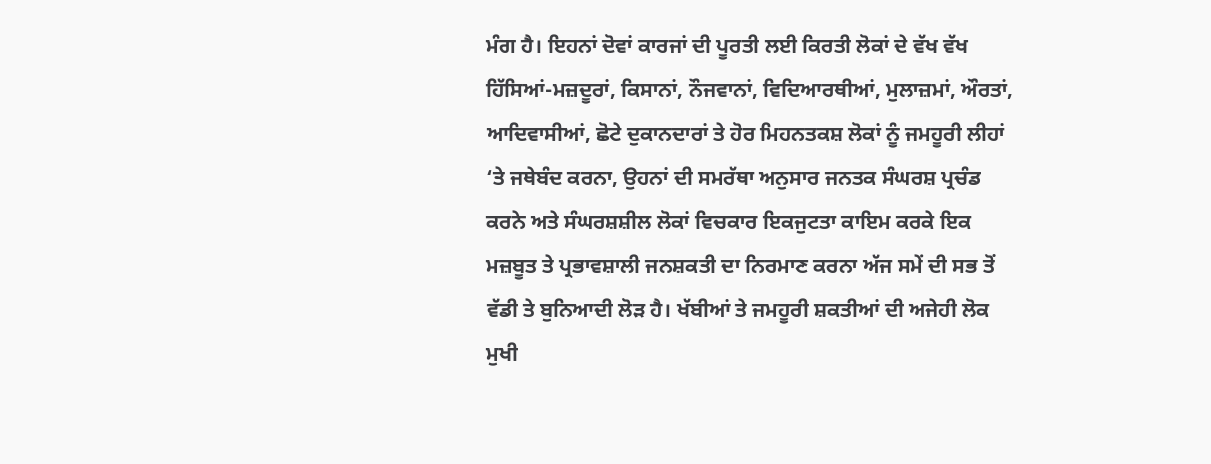ਮੰਗ ਹੈ। ਇਹਨਾਂ ਦੋਵਾਂ ਕਾਰਜਾਂ ਦੀ ਪੂਰਤੀ ਲਈ ਕਿਰਤੀ ਲੋਕਾਂ ਦੇ ਵੱਖ ਵੱਖ ਹਿੱਸਿਆਂ-ਮਜ਼ਦੂਰਾਂ, ਕਿਸਾਨਾਂ, ਨੌਜਵਾਨਾਂ, ਵਿਦਿਆਰਥੀਆਂ, ਮੁਲਾਜ਼ਮਾਂ, ਔਰਤਾਂ, ਆਦਿਵਾਸੀਆਂ, ਛੋਟੇ ਦੁਕਾਨਦਾਰਾਂ ਤੇ ਹੋਰ ਮਿਹਨਤਕਸ਼ ਲੋਕਾਂ ਨੂੰ ਜਮਹੂਰੀ ਲੀਹਾਂ ‘ਤੇ ਜਥੇਬੰਦ ਕਰਨਾ, ਉਹਨਾਂ ਦੀ ਸਮਰੱਥਾ ਅਨੁਸਾਰ ਜਨਤਕ ਸੰਘਰਸ਼ ਪ੍ਰਚੰਡ ਕਰਨੇ ਅਤੇ ਸੰਘਰਸ਼ਸ਼ੀਲ ਲੋਕਾਂ ਵਿਚਕਾਰ ਇਕਜੁਟਤਾ ਕਾਇਮ ਕਰਕੇ ਇਕ ਮਜ਼ਬੂਤ ਤੇ ਪ੍ਰਭਾਵਸ਼ਾਲੀ ਜਨਸ਼ਕਤੀ ਦਾ ਨਿਰਮਾਣ ਕਰਨਾ ਅੱਜ ਸਮੇਂ ਦੀ ਸਭ ਤੋਂ ਵੱਡੀ ਤੇ ਬੁਨਿਆਦੀ ਲੋੜ ਹੈ। ਖੱਬੀਆਂ ਤੇ ਜਮਹੂਰੀ ਸ਼ਕਤੀਆਂ ਦੀ ਅਜੇਹੀ ਲੋਕ ਮੁਖੀ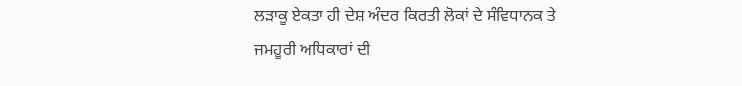ਲੜਾਕੂ ਏਕਤਾ ਹੀ ਦੇਸ਼ ਅੰਦਰ ਕਿਰਤੀ ਲੋਕਾਂ ਦੇ ਸੰਵਿਧਾਨਕ ਤੇ ਜਮਹੂਰੀ ਅਧਿਕਾਰਾਂ ਦੀ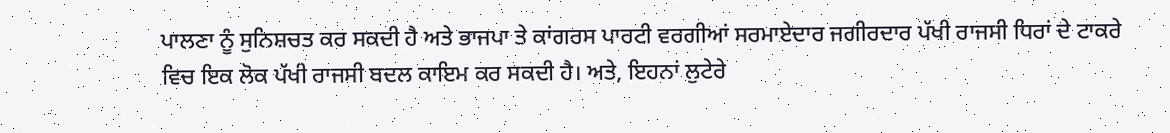ਪਾਲਣਾ ਨੂੰ ਸੁਨਿਸ਼ਚਤ ਕਰ ਸਕਦੀ ਹੈ ਅਤੇ ਭਾਜਪਾ ਤੇ ਕਾਂਗਰਸ ਪਾਰਟੀ ਵਰਗੀਆਂ ਸਰਮਾਏਦਾਰ ਜਗੀਰਦਾਰ ਪੱਖੀ ਰਾਜਸੀ ਧਿਰਾਂ ਦੇ ਟਾਕਰੇ ਵਿਚ ਇਕ ਲੋਕ ਪੱਖੀ ਰਾਜਸੀ ਬਦਲ ਕਾਇਮ ਕਰ ਸਕਦੀ ਹੈ। ਅਤੇ, ਇਹਨਾਂ ਲੁਟੇਰੇ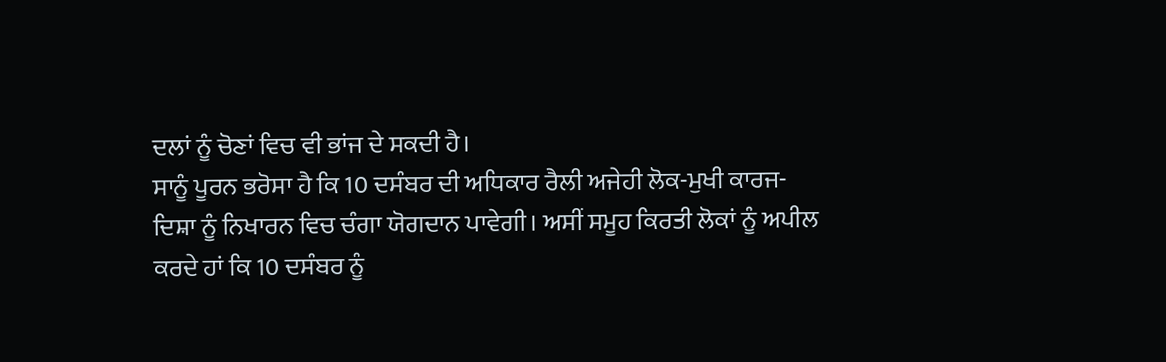ਦਲਾਂ ਨੂੰ ਚੋਣਾਂ ਵਿਚ ਵੀ ਭਾਂਜ ਦੇ ਸਕਦੀ ਹੈ।
ਸਾਨੂੰ ਪੂਰਨ ਭਰੋਸਾ ਹੈ ਕਿ 10 ਦਸੰਬਰ ਦੀ ਅਧਿਕਾਰ ਰੈਲੀ ਅਜੇਹੀ ਲੋਕ-ਮੁਖੀ ਕਾਰਜ-ਦਿਸ਼ਾ ਨੂੰ ਨਿਖਾਰਨ ਵਿਚ ਚੰਗਾ ਯੋਗਦਾਨ ਪਾਵੇਗੀ। ਅਸੀਂ ਸਮੂਹ ਕਿਰਤੀ ਲੋਕਾਂ ਨੂੰ ਅਪੀਲ ਕਰਦੇ ਹਾਂ ਕਿ 10 ਦਸੰਬਰ ਨੂੰ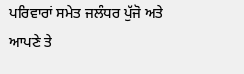ਪਰਿਵਾਰਾਂ ਸਮੇਤ ਜਲੰਧਰ ਪੁੱਜੋ ਅਤੇ ਆਪਣੇ ਤੇ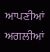ਆਪਣੀਆਂ ਅਗਲੀਆਂ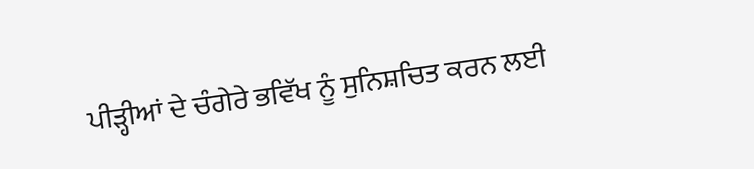ਪੀੜ੍ਹੀਆਂ ਦੇ ਚੰਗੇਰੇ ਭਵਿੱਖ ਨੂੰ ਸੁਨਿਸ਼ਚਿਤ ਕਰਨ ਲਈ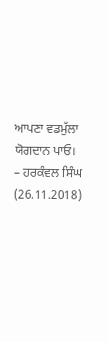ਆਪਣਾ ਵਡਮੁੱਲਾ ਯੋਗਦਾਨ ਪਾਓ।
– ਹਰਕੰਵਲ ਸਿੰਘ (26.11.2018)